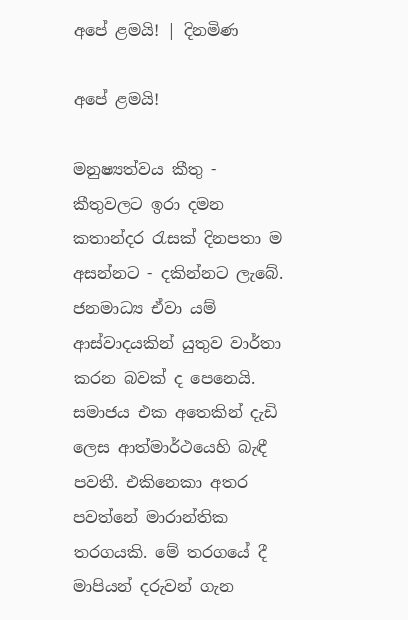අපේ ළමයි! | දිනමිණ

අපේ ළමයි!

මනුෂ්‍යත්වය කීතු - කීතුවලට ඉරා දමන කතාන්දර රැසක් දිනපතා ම අසන්නට - දකින්නට ලැබේ. ජනමාධ්‍ය ඒවා යම් ආස්වාදයකින් යුතුව වාර්තා කරන බවක් ද පෙනෙයි. සමාජය එක අතෙකින් දැඩි ලෙස ආත්මාර්ථයෙහි බැඳී පවතී. එකිනෙකා අතර පවත්නේ මාරාන්තික තරගයකි. මේ තරගයේ දී මාපියන් දරුවන් ගැන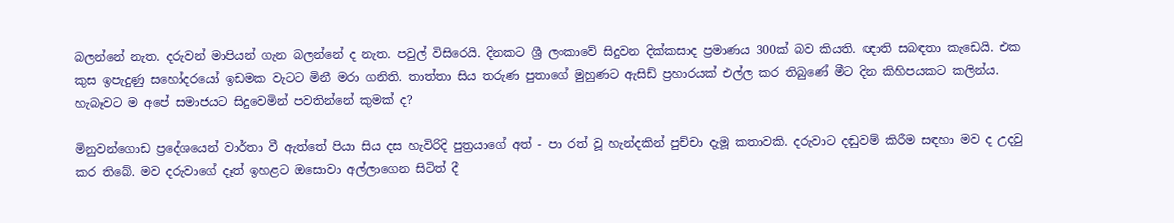බලන්නේ නැත. දරුවන් මාපියන් ගැන බලන්නේ ද නැත. පවුල් විසිරෙයි. දිනකට ශ්‍රී ලංකාවේ සිදුවන දික්කසාද ප්‍රමාණය 300ක් බව කියති. ඥාති සබඳතා කැඩෙයි. එක කුස ඉපැදුණු සහෝදරයෝ ඉඩමක වැටට මිනී මරා ගනිති. තාත්තා සිය තරුණ පුතාගේ මුහුණට ඇසිඩ් ප්‍රහාරයක් එල්ල කර තිබුණේ මීට දින කිහිපයකට කලින්ය. හැබෑවට ම අපේ සමාජයට සිදුවෙමින් පවතින්නේ කුමක් ද?

මිනුවන්ගොඩ ප්‍රදේශයෙන් වාර්තා වී ඇත්තේ පියා සිය දස හැවිරිදි පුත්‍රයාගේ අත් - පා රත් වූ හැන්දකින් පුච්චා දැමූ කතාවකි. දරුවාට දඬුවම් කිරීම සඳහා මව ද උදවු කර තිබේ. මව දරුවාගේ දෑත් ඉහළට ඔසොවා අල්ලාගෙන සිටිත් දී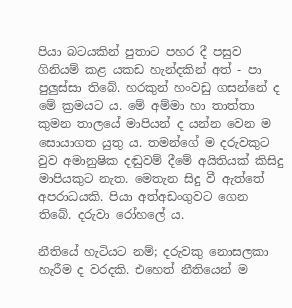පියා බටයකින් පුතාට පහර දී පසුව ගිනියම් කළ යකඩ හැන්දකින් අත් - පා පුලුස්සා තිබේ. හරකුන් හංවඩු ගසන්නේ ද මේ ක්‍රමයට ය. මේ අම්මා හා තාත්තා කුමන තාලයේ මාපියන් ද යන්න වෙන ම සොයාගත යුතු ය. තමන්ගේ ම දරුවකුට වුව අමානුෂික දඬුවම් දීමේ අයිතියක් කිසිදු මාපියකුට නැත. මෙතැන සිදු වී ඇත්තේ අපරාධයකි. පියා අත්අඩංගුවට ගෙන තිබේ. දරුවා රෝහලේ ය.

නීතියේ හැටියට නම්; දරුවකු නොසලකා හැරීම ද වරදකි. එහෙත් නීතියෙන් ම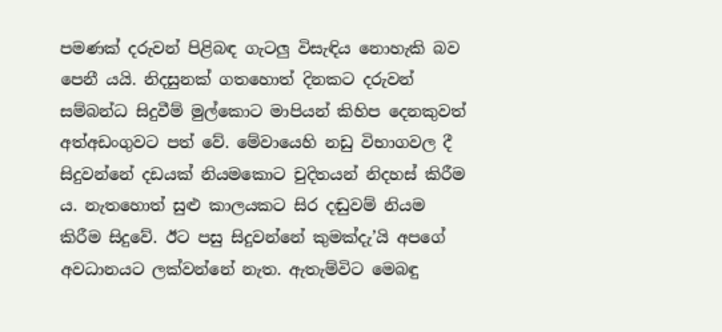පමණක් දරුවන් පිළිබඳ ගැටලු විසැඳිය නොහැකි බව පෙනී යයි. නිදසුනක් ගතහොත් දිනකට දරුවන් සම්බන්ධ සිදුවීම් මුල්කොට මාපියන් කිහිප දෙනකුවත් අත්අඩංගුවට පත් වේ. මේවායෙහි නඩු විභාගවල දී සිදුවන්නේ දඩයක් නියමකොට චුදිතයන් නිදහස් කිරීම ය. නැතහොත් සුළු කාලයකට සිර දඬුවම් නියම කිරීම සිදුවේ. ඊට පසු සිදුවන්නේ කුමක්දැ’යි අපගේ අවධානයට ලක්වන්නේ නැත. ඇතැම්විට මෙබඳු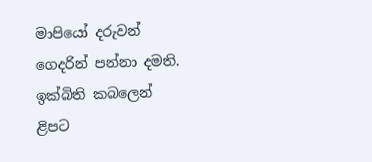මාපියෝ දරුවන් ගෙදරින් පන්නා දමති. ඉක්බිති කබලෙන් ළිපට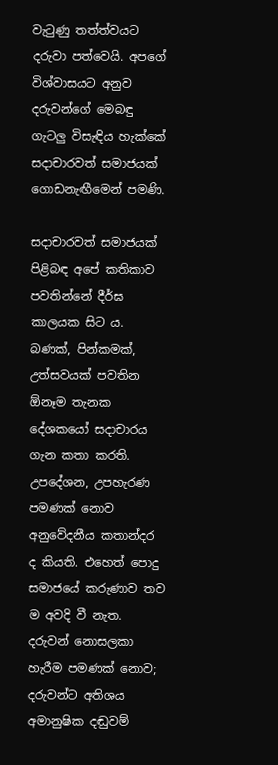වැටුණු තත්ත්වයට දරුවා පත්වෙයි. අපගේ විශ්වාසයට අනුව දරුවන්ගේ මෙබඳු ගැටලු විසැඳිය හැක්කේ සදාචාරවත් සමාජයක් ගොඩනැඟීමෙන් පමණි.

සදාචාරවත් සමාජයක් පිළිබඳ අපේ කතිකාව පවතින්නේ දීර්ඝ කාලයක සිට ය. බණක්, පින්කමක්, උත්සවයක් පවතින ඕනෑම තැනක දේශකයෝ සදාචාරය ගැන කතා කරති. උපදේශන, උපහැරණ පමණක් නොව අනුවේදනීය කතාන්දර ද කියති. එහෙත් පොදු සමාජයේ කරුණාව තව ම අවදි වී නැත. දරුවන් නොසලකා හැරීම පමණක් නොව; දරුවන්ට අතිශය අමානුෂික දඬුවම්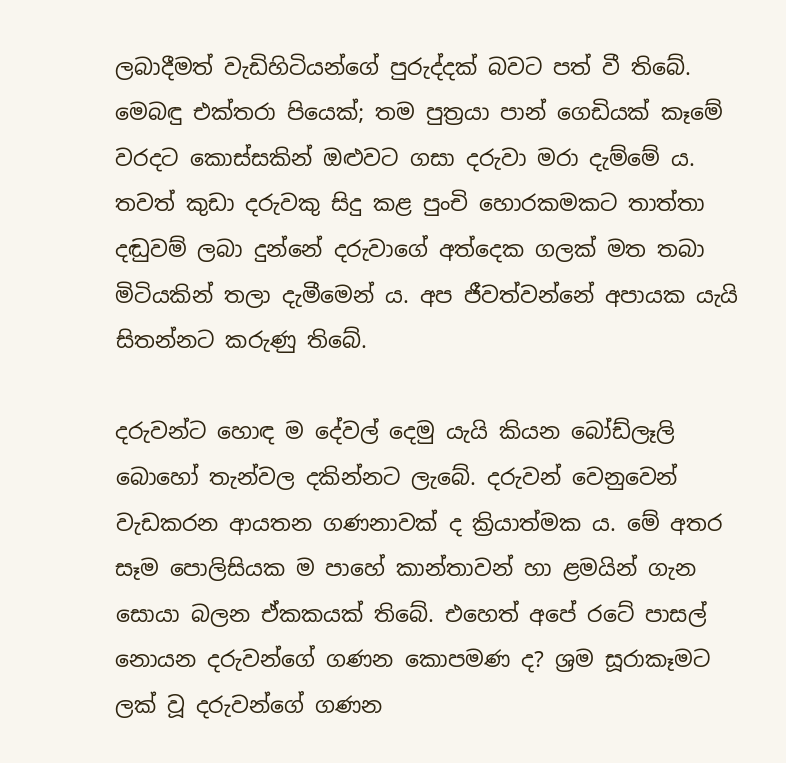ලබාදීමත් වැඩිහිටියන්ගේ පුරුද්දක් බවට පත් වී තිබේ. මෙබඳු එක්තරා පියෙක්; තම පුත්‍රයා පාන් ගෙඩියක් කෑමේ වරදට කොස්සකින් ඔළුවට ගසා දරුවා මරා දැම්මේ ය. තවත් කුඩා දරුවකු සිදු කළ පුංචි හොරකමකට තාත්තා දඬුවම් ලබා දුන්නේ දරුවාගේ අත්දෙක ගලක් මත තබා මිටියකින් තලා දැමීමෙන් ය. අප ජීවත්වන්නේ අපායක යැයි සිතන්නට කරුණු තිබේ.

දරුවන්ට හොඳ ම දේවල් දෙමු යැයි කියන බෝඩ්ලෑලි බොහෝ තැන්වල දකින්නට ලැබේ. දරුවන් වෙනුවෙන් වැඩකරන ආයතන ගණනාවක් ද ක්‍රියාත්මක ය. මේ අතර සෑම පොලිසියක ම පාහේ කාන්තාවන් හා ළමයින් ගැන සොයා බලන ඒකකයක් තිබේ. එහෙත් අපේ රටේ පාසල් නොයන දරුවන්ගේ ගණන කොපමණ ද? ශ්‍රම සූරාකෑමට ලක් වූ දරුවන්ගේ ගණන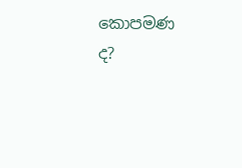කොපමණ ද?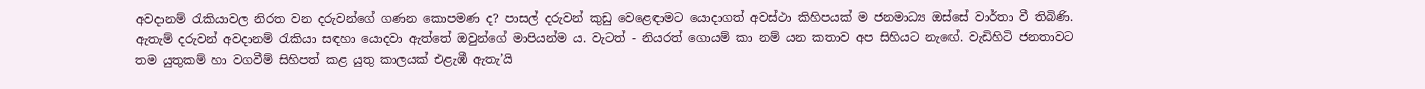අවදානම් රැකියාවල නිරත වන දරුවන්ගේ ගණන කොපමණ ද? පාසල් දරුවන් කුඩු වෙළෙඳාමට යොදාගත් අවස්ථා කිහිපයක් ම ජනමාධ්‍ය ඔස්සේ වාර්තා වී තිබිණි. ඇතැම් දරුවන් අවදානම් රැකියා සඳහා යොදවා ඇත්තේ ඔවුන්ගේ මාපියන්ම ය. වැටත් - නියරත් ගොයම් කා නම් යන කතාව අප සිහියට නැ‍ඟේ. වැඩිහිටි ජනතාවට තම යුතුකම් හා වගවීම් සිහිපත් කළ යුතු කාලයක් එළැඹී ඇතැ’යි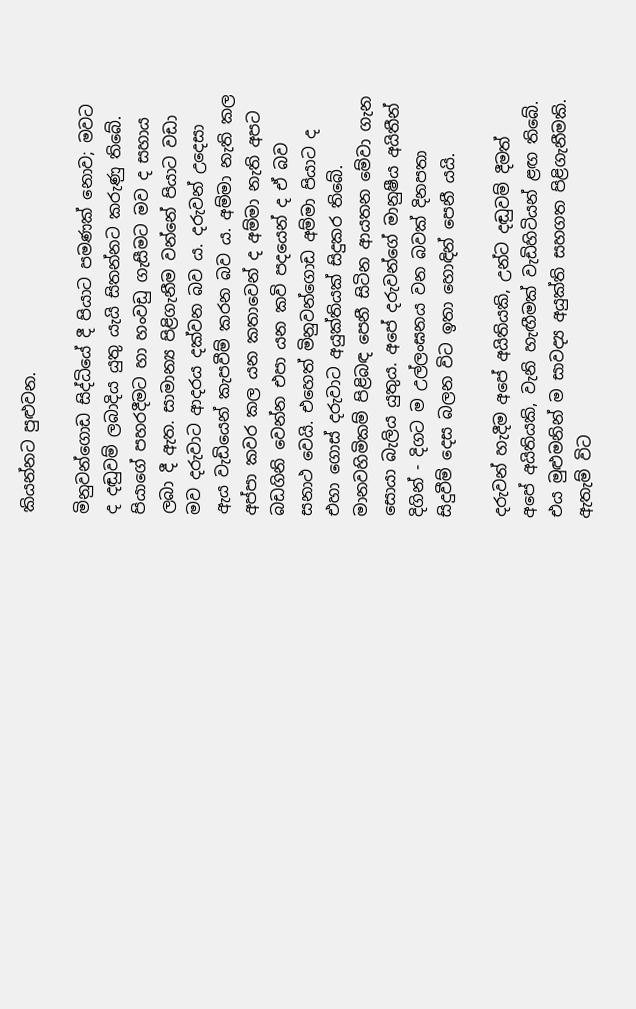කියන්නට පුළුවන.

මිනුවන්ගොඩ සිද්ධියේ දී පියාට පමණක් නොව; මවට ද දඬුවම් ලබාදිය යුතු යැයි සිතන්නට කරුණු තිබේ. පියාගේ පහරදීමට හා හංවඩු ගැසීමට මව ද සහාය ලබා දී ඇත. සාමාන්‍ය පිළිගැනීම වන්නේ පියාට වඩා මව දරුවාට ආදරය දක්වන බව ය. දරුවන් උදෙසා ඇය වැඩියෙන් කැපවීම් කරන බව ය. අම්මා නැති කල අප්පා කවර කල යන කතාවෙන් ද අම්මා නැති අපට බඩගිනි වෙන්න එපා යන කවි පදයෙන් ද ඒ බව සනාථ වෙයි. එහෙත් මිනුවන්ගොඩ අම්මා පියාට ද එහා ගොස් දරුවාට අයුක්තියක් සිදුකර තිබේ. මානවහිමිකම් පිළිබඳ පෙනී සිටින ආයතන මේවා ගැන සොයා බැලිය යුතුය. අපේ දරුවන්ගේ මානුෂීය අයිතීන් දිගින් - දිගට ම උල්ලංඝනය වන බවක් දිනපතා සිදුවීම් දෙස බලන විට ඉතා හොඳින් පෙනී යයි.

දරුවන් හැදීම අපේ අයිතියකි, උන්ට දඬුවම් දීමත් අපේ අයිතියකි, වැනි හැඟීමක් වැඩිහිටියන් ළඟ තිබේ. එය මුළුමනින් ම සාවද්‍ය අයුක්ති සහගත පිළිගැනීමකි. ඇතැම් විට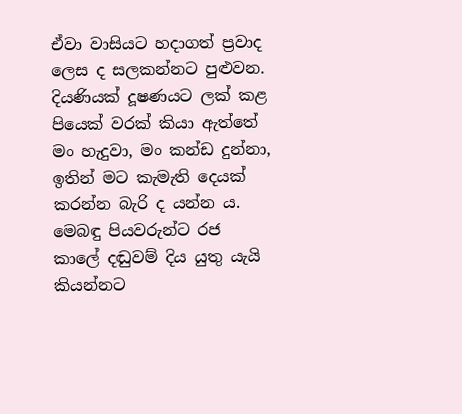ඒවා වාසියට හදාගත් ප්‍රවාද ලෙස ද සලකන්නට පුළුවන. දියණියක් දූෂණයට ලක් කළ පියෙක් වරක් කියා ඇත්තේ මං හැදුවා, මං කන්ඩ දුන්නා, ඉතින් මට කැමැති දෙයක් කරන්න බැරි ද යන්න ය. මෙබඳු පියවරුන්ට රජ කාලේ දඬුවම් දිය යුතු යැයි කියන්නට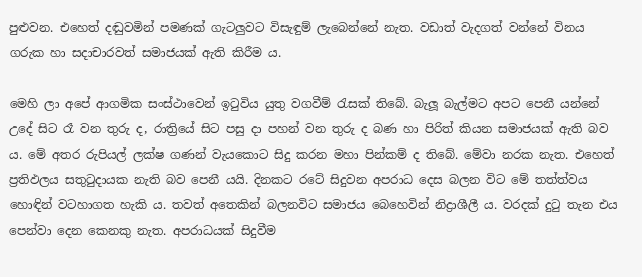පුළුවන. එහෙත් දඬුවමින් පමණක් ගැටලුවට විසැඳුම් ලැබෙන්නේ නැත. වඩාත් වැදගත් වන්නේ විනය ගරුක හා සදාචාරවත් සමාජයක් ඇති කිරීම ය.

මෙහි ලා අපේ ආගමික සංස්ථාවෙන් ඉටුවිය යුතු වගවීම් රැසක් තිබේ. බැලූ බැල්මට අපට පෙනී යන්නේ උදේ සිට රෑ වන තුරු ද, රාත්‍රියේ සිට පසු දා පහන් වන තුරු ද බණ හා පිරිත් කියන සමාජයක් ඇති බව ය. මේ අතර රුපියල් ලක්ෂ ගණන් වැයකොට සිදු කරන මහා පින්කම් ද තිබේ. මේවා නරක නැත. එහෙත් ප්‍රතිඵලය සතුටුදායක නැති බව පෙනී යයි. දිනකට රටේ සිදුවන අපරාධ දෙස බලන විට මේ තත්ත්වය හොඳින් වටහාගත හැකි ය. තවත් අතෙකින් බලනවිට සමාජය බෙහෙවින් නිද්‍රාශීලී ය. වරදක් දුටු තැන එය පෙන්වා දෙන කෙනකු නැත. අපරාධයක් සිදුවීම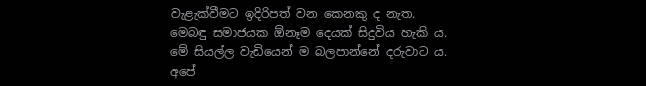වැළැක්වීමට ඉදිරිපත් වන කෙනකු ද නැත. මෙබඳු සමාජයක ඕනෑම දෙයක් සිදුවිය හැකි ය. මේ සියල්ල වැඩියෙන් ම බලපාන්නේ දරුවාට ය. අපේ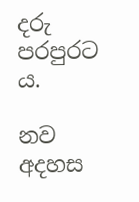දරු පරපුරට ය.

නව අදහස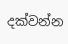දක්වන්න